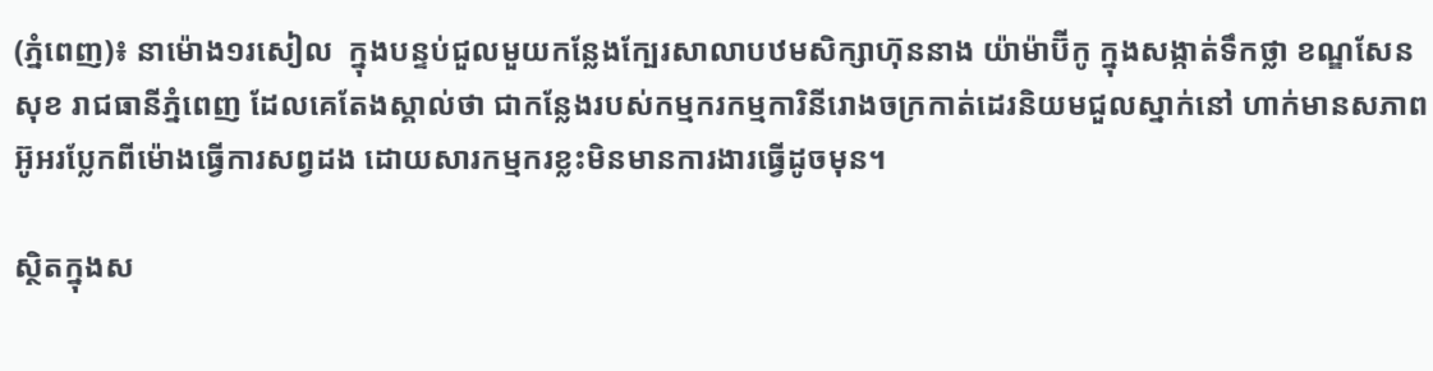(ភ្នំពេញ)៖ នាម៉ោង១រសៀល  ក្នុងបន្ទប់ជួលមួយកន្លែងក្បែរសាលាបឋមសិក្សាហ៊ុននាង យ៉ាម៉ាប៊ីកូ ក្នុងសង្កាត់ទឹកថ្លា ខណ្ឌសែនសុខ រាជធានីភ្នំពេញ ដែលគេតែងស្គាល់ថា ជាកន្លែងរបស់កម្មករកម្មការិនីរោងចក្រកាត់ដេរនិយមជួលស្នាក់នៅ ហាក់មានសភាពអ៊ូអរប្លែកពីម៉ោងធ្វើការសព្វដង ដោយសារកម្មករខ្លះមិនមានការងារធ្វើដូចមុន។

ស្ថិតក្នុងស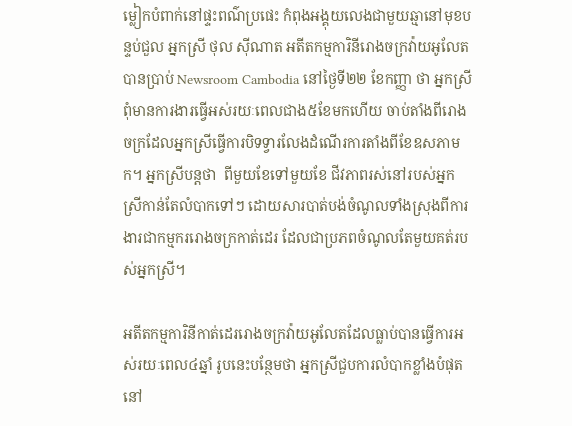ម្លៀកបំពាក់នៅផ្ទះពណ៌ប្រផេះ កំពុងអង្គុយលេងជាមួយឆ្មានៅមុខបន្ទប់ជួល អ្នកស្រី ថុល ស៊ីណាត អតីតកម្មការិនីរោងចក្រវ៉ាយអូលែត បានប្រាប់ Newsroom Cambodia នៅថ្ងៃទី២២ ខែកញ្ញា ថា អ្នកស្រីពុំមានការងារធ្វើអស់រយៈពេលជាង៥ខែមកហើយ ចាប់តាំងពីរោងចក្រដែលអ្នកស្រីធ្វើការបិទទ្វារលែងដំណើរការតាំងពីខែឧសភាមក។ អ្នកស្រីបន្តថា  ពីមួយខែទៅមួយខែ ជីវភាពរស់នៅរបស់អ្នកស្រីកាន់តែលំបាកទៅៗ ដោយសារបាត់បង់ចំណូលទាំងស្រុងពីការងារជាកម្មកររោងចក្រកាត់ដេរ ដែលជាប្រភពចំណូលតែមួយគត់របស់អ្នកស្រី។

អតីតកម្មការិនីកាត់ដេររោងចក្រវ៉ាយអូលែតដែលធ្លាប់បានធ្វើការអស់រយៈពេល៤ឆ្នាំ រូបនេះបន្ថែមថា អ្នកស្រីជួបការលំបាកខ្លាំងបំផុតនៅ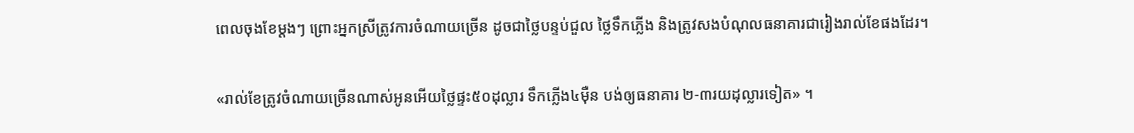ពេលចុងខែម្តងៗ ព្រោះអ្នកស្រីត្រូវការចំណាយច្រើន ដូចជាថ្លៃបន្ទប់ជួល ថ្លៃទឹកភ្លើង និងត្រូវសងបំណុលធនាគារជារៀងរាល់ខែផងដែរ។

«រាល់ខែត្រូវចំណាយច្រើនណាស់អូនអើយថ្លៃផ្ទះ៥០ដុល្លារ ទឹកភ្លើង៤ម៉ឺន បង់ឲ្យធនាគារ ២-៣រយដុល្លារទៀត» ។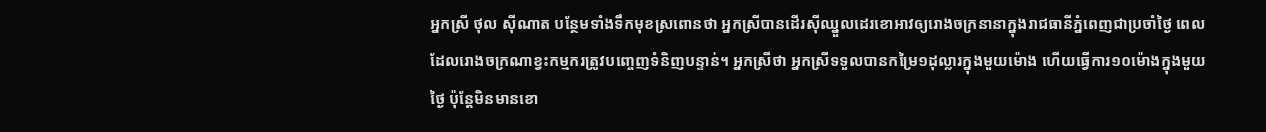អ្នកស្រី ថុល ស៊ីណាត បន្ថែមទាំងទឹកមុខស្រពោនថា អ្នកស្រីបានដើរស៊ីឈ្នួលដេរខោអាវឲ្យរោងចក្រនានាក្នុងរាជធានីភ្នំពេញជាប្រចាំថ្ងៃ ពេលដែលរោងចក្រណាខ្វះកម្មករត្រូវបញ្ចេញទំនិញបន្ទាន់។ អ្នកស្រីថា អ្នកស្រីទទួលបានកម្រៃ១ដុល្លារក្នុងមួយម៉ោង ហើយធ្វើការ១០ម៉ោងក្នុងមួយថ្ងៃ ប៉ុន្តែមិនមានខោ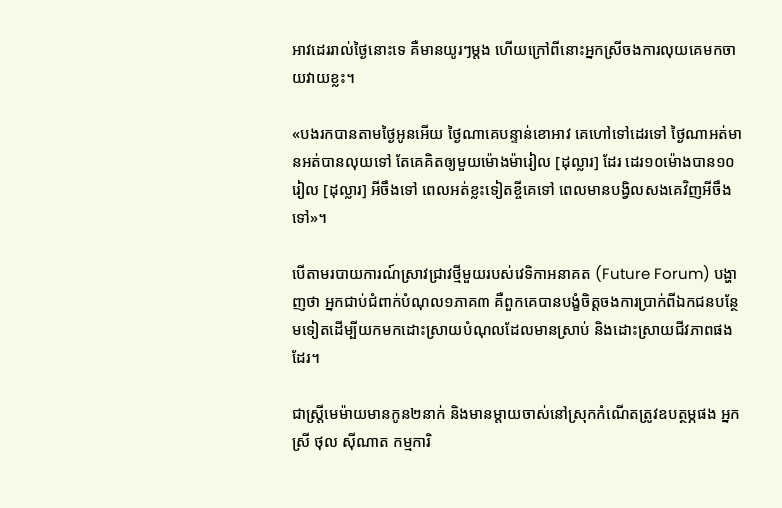អាវដេររាល់ថ្ងៃនោះទេ គឺមានយូរៗម្តង ហើយក្រៅពីនោះអ្នកស្រីចងការលុយគេមកចាយវាយខ្លះ។

«បងរកបានតាមថ្ងៃអូនអើយ ថ្ងៃណាគេបន្ទាន់ខោអាវ គេហៅទៅដេរទៅ ថ្ងៃណាអត់មានអត់បានលុយទៅ តែគេគិតឲ្យមួយម៉ោងម៉ារៀល [ដុល្លារ] ដែរ ដេរ១០ម៉ោងបាន១០រៀល [ដុល្លារ] អីចឹងទៅ ពេលអត់ខ្លះទៀតខ្ចីគេទៅ ពេលមានបង្វិលសងគេវិញអីចឹងទៅ»។

បើតាមរបាយការណ៍ស្រាវជ្រាវថ្មីមួយរបស់វេទិកាអនាគត (Future Forum) បង្ហាញថា អ្នកជាប់ជំពាក់បំណុល១ភាគ៣ គឺពួកគេបានបង្ខំចិត្តចងការប្រាក់ពីឯកជនបន្ថែមទៀតដើម្បីយកមកដោះស្រាយបំណុលដែលមានស្រាប់ និងដោះស្រាយជីវភាពផងដែរ។

ជាស្រ្តីមេម៉ាយមានកូន២នាក់ និងមានម្តាយចាស់នៅស្រុកកំណើតត្រូវឧបត្ថម្ភផង អ្នកស្រី ថុល ស៊ីណាត កម្មការិ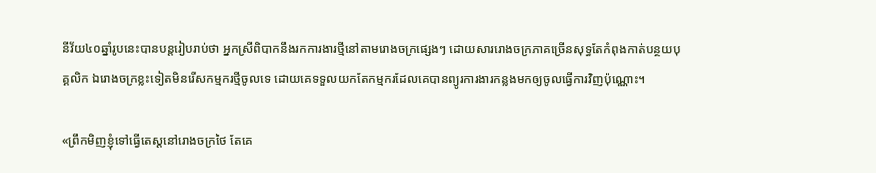នីវ័យ៤០ឆ្នាំរូបនេះបានបន្តរៀបរាប់ថា អ្នកស្រីពិបាកនឹងរកការងារថ្មីនៅតាមរោងចក្រផ្សេងៗ ដោយសាររោងចក្រភាគច្រើនសុទ្ធតែកំពុងកាត់បន្ថយបុគ្គលិក ឯរោងចក្រខ្លះទៀតមិនរើសកម្មករថ្មីចូលទេ ដោយគេទទួលយកតែកម្មករដែលគេបានព្យូរការងារកន្លងមកឲ្យចូលធ្វើការវិញប៉ុណ្ណោះ។

«ព្រឹកមិញខ្ញុំទៅធ្វើតេស្តនៅរោងចក្រថៃ តែគេ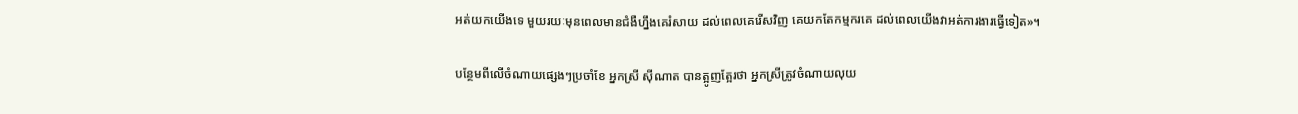អត់យកយើងទេ មួយរយៈមុនពេលមានជំងឺហ្នឹងគេរំសាយ ដល់ពេលគេរើសវិញ គេយកតែកម្មករគេ ដល់ពេលយើងវាអត់ការងារធ្វើទៀត»។

បន្ថែមពីលើចំណាយផ្សេងៗប្រចាំខែ អ្នកស្រី ស៊ីណាត បានត្អូញត្អែរថា អ្នកស្រីត្រូវចំណាយលុយ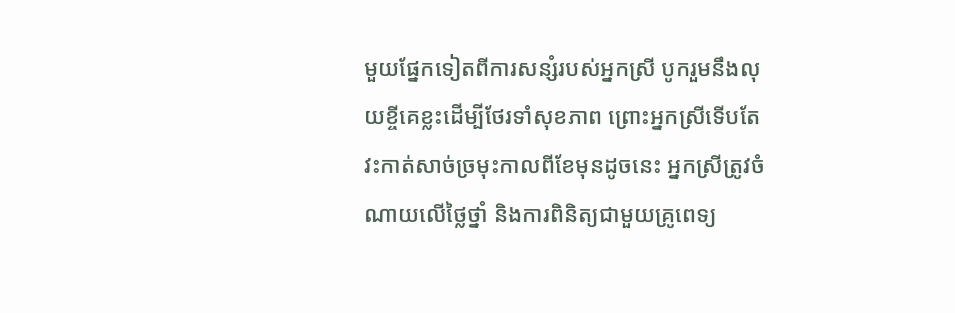មួយផ្នែកទៀតពីការសន្សំរបស់អ្នកស្រី បូករួមនឹងលុយខ្ចីគេខ្លះដើម្បីថែរទាំសុខភាព ព្រោះអ្នកស្រីទើបតែវះកាត់សាច់ច្រមុះកាលពីខែមុនដូចនេះ អ្នកស្រីត្រូវចំណាយលើថ្លៃថ្នាំ និងការពិនិត្យជាមួយគ្រូពេទ្យ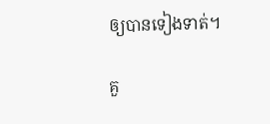ឲ្យបានទៀងទាត់។

គួ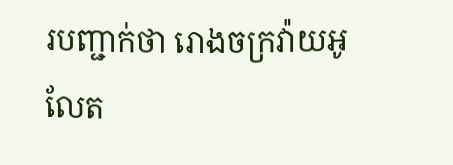របញ្ជាក់ថា រោងចក្រវ៉ាយអូលែត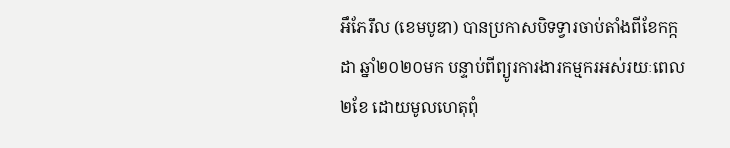អឹភែរឹល (ខេមបូឌា) បានប្រកាសបិទទ្វារចាប់តាំងពីខែកក្កដា ឆ្នាំ២០២០មក បន្ទាប់ពីព្យូរការងារកម្មករអស់រយៈពេល២ខែ ដោយមូលហេតុពុំ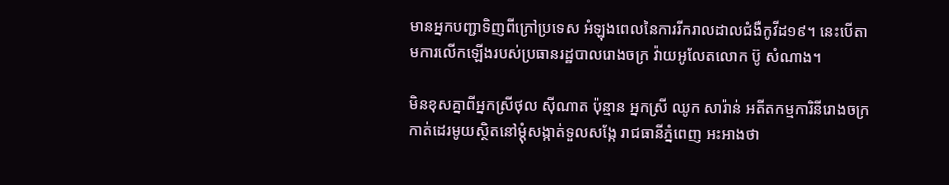មានអ្នកបញ្ជាទិញពីក្រៅប្រទេស អំឡុងពេលនៃការរីករាលដាលជំងឺកូវីដ១៩។ នេះបើតាមការលើកឡើងរបស់ប្រធានរដ្ឋបាលរោងចក្រ វ៉ាយអូលែតលោក ប៊ូ សំណាង។

មិនខុសគ្នាពីអ្នកស្រីថុល ស៊ីណាត ប៉ុន្មាន អ្នកស្រី ឈូក សារ៉ាន់ អតីតកម្មការិនីរោងចក្រកាត់ដេរមូយស្ថិតនៅម្តុំសង្កាត់ទួលសង្កែ រាជធានីភ្នំពេញ អះអាងថា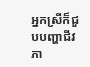អ្នកស្រីក៏ជួបបញ្ហាជីវភា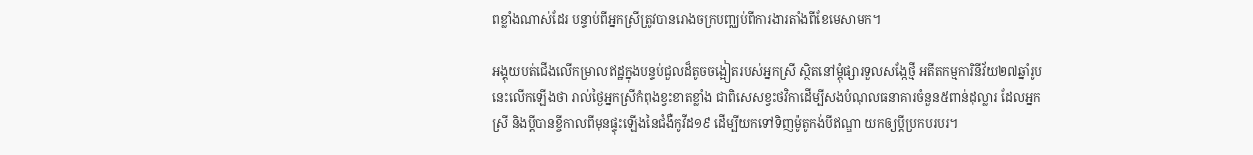ពខ្លាំងណាស់ដែរ បន្ទាប់ពីអ្នកស្រីត្រូវបានរោងចក្របញ្ឈប់ពីការងារតាំងពីខែមេសាមក។

អង្គុយបត់ជើងលើកម្រាលឥដ្ឋក្នុងបន្ទប់ជួលដ៏តូចចង្អៀតរបស់អ្នកស្រី ស្ថិតនៅម្តុំផ្សារទួលសង្កែថ្មី អតីតកម្មការិនីវ័យ២៧ឆ្នាំរូបនេះលើកឡើងថា រាល់ថ្ងៃអ្នកស្រីកំពុងខ្វះខាតខ្លាំង ជាពិសេសខ្វះថវិកាដើម្បីសងបំណុលធនាគារចំនួន៥ពាន់ដុល្លារ ដែលអ្នកស្រី និងប្តីបានខ្ចីកាលពីមុនផ្ទុះឡើងនៃជំងឺកូវីដ១៩ ដើម្បីយកទៅទិញម៉ូតូកង់បីឥណ្ឌា យកឲ្យប្តីប្រកបរបរ។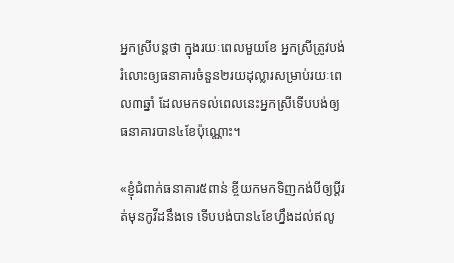អ្នកស្រីបន្តថា ក្នុងរយៈពេលមួយខែ អ្នកស្រីត្រូវបង់រំលោះឲ្យធនាគារចំនួន២រយដុល្លារសម្រាប់រយៈពេល៣ឆ្នាំ ដែលមកទល់ពេលនេះអ្នកស្រីទើបបង់ឲ្យធនាគារបាន៤ខែប៉ុណ្ណោះ។

«ខ្ញុំជំពាក់ធនាគារ៥ពាន់ ខ្ចីយកមកទិញកង់បីឲ្យប្តីរត់មុនកូវីដនឹងទេ ទើបបង់បាន៤ខែហ្នឹងដល់ឥលូ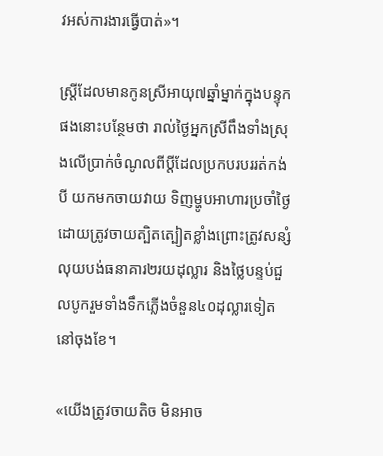វអស់ការងារធ្វើបាត់»។

ស្រ្តីដែលមានកូនស្រីអាយុ៧ឆ្នាំម្នាក់ក្នុងបន្ទុកផងនោះបន្ថែមថា រាល់ថ្ងៃអ្នកស្រីពឹងទាំងស្រុងលើប្រាក់ចំណូលពីប្តីដែលប្រកបរបររត់កង់បី យកមកចាយវាយ ទិញម្ហូបអាហារប្រចាំថ្ងៃ ដោយត្រូវចាយត្បិតត្បៀតខ្លាំងព្រោះត្រូវសន្សំលុយបង់ធនាគារ២រយដុល្លារ និងថ្លៃបន្ទប់ជួលបូករួមទាំងទឹកភ្លើងចំនួន៤០ដុល្លារទៀតនៅចុងខែ។

«យើងត្រូវចាយតិច មិនអាច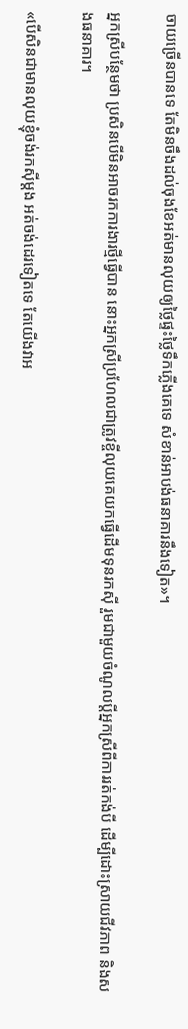ចាយច្រើនបានទេ តែមិនចឹងដល់ចុងខែអត់មានលុយឲ្យថ្លៃផ្ទះថ្លៃទឹកភ្លើងគេទេ សំខាន់អាបង់ធនាគារនឹងទៀត»។

អ្នកស្រីបន្ថែមថា ប្រសិនបើមិនអាចរកការងារថ្មីធ្វើបាន នោះអ្នកស្រីប្រហែលជាត្រូវខ្ចីលុយគេយកធ្វើដើមទុនរកស៊ី រួមជាមួយចំណូលប្តីអ្នកស្រីពីការរត់កង់បី ដើម្បីដោះស្រាយជីវភាព និងសងធនាគារ។

«បើសិនជាមានលុយខ្ញុំចង់រកស៊ីម្តង អត់ចង់ដេរទៀតទេ តែយើងវាអ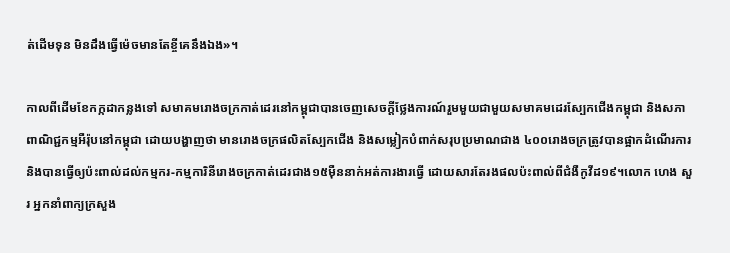ត់ដើមទុន មិនដឹងធ្វើម៉េចមានតែខ្ចីគេនឹងឯង»។

កាលពីដើមខែកក្កដាកន្លងទៅ សមាគមរោងចក្រកាត់ដេរនៅកម្ពុជាបានចេញសេចក្តីថ្លែងការណ៍រួមមួយជាមួយសមាគមដេរស្បែកជើងកម្ពុជា និងសភាពាណិជ្ជកម្មអឺរ៉ុបនៅកម្ពុជា ដោយបង្ហាញថា មានរោងចក្រផលិតស្បែកជើង និងសម្លៀកបំពាក់សរុបប្រមាណជាង ៤០០រោងចក្រត្រូវបានផ្អាកដំណើរការ និងបានធ្វើឲ្យប៉ះពាល់ដល់កម្មករ-កម្មការិនីរោងចក្រកាត់ដេរជាង១៥ម៉ឺននាក់អត់ការងារធ្វើ ដោយសារតែរងផលប៉ះពាល់ពីជំងឺកូវីដ១៩។លោក ហេង សួរ អ្នកនាំពាក្យក្រសួង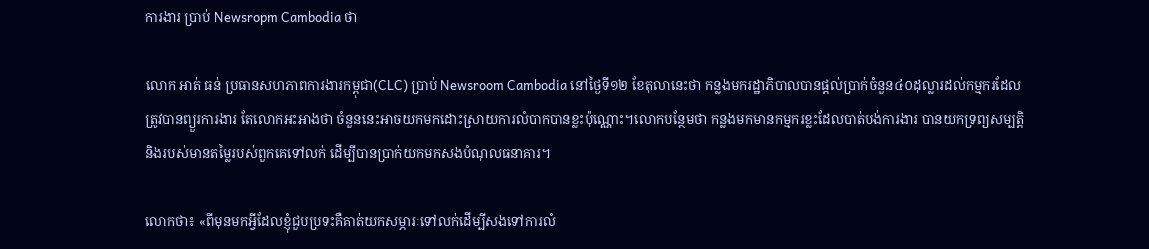ការងារ ប្រាប់ Newsropm Cambodia ថា

លោក អាត់ ធន់ ប្រធានសហភាពការងារកម្ពុជា(CLC) ប្រាប់ Newsroom Cambodia នៅថ្ងៃទី១២ ខែតុលានេះថា កន្លងមករដ្ឋាភិបាលបានផ្តល់ប្រាក់ចំនួន៤០ដុល្លារដល់កម្មករដែលត្រូវបានព្យួរការងារ តែលោកអះអាងថា ចំនួននេះអាចយកមកដោះស្រាយការលំបាកបានខ្លះប៉ុណ្ណោះ។លោកបន្ថែមថា កន្លងមកមានកម្មករខ្លះដែលបាត់បង់ការងារ បានយកទ្រព្យសម្បត្តិ និងរបស់មានតម្លៃរបស់ពួកគេទៅលក់ ដើម្បីបានប្រាក់យកមកសងបំណុលធនាគារ។

លោកថា៖ «ពីមុនមកអ្វីដែលខ្ញុំជួបប្រទះគឺគាត់យកសម្ភារៈទៅលក់ដើម្បីសងទៅការលំ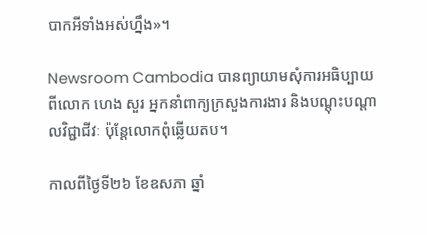បាកអីទាំងអស់ហ្នឹង»។

Newsroom Cambodia បានព្យាយាមសុំការអធិប្បាយពីលោក ហេង សួរ អ្នកនាំពាក្យក្រសួងការងារ និងបណ្តុះបណ្តាលវិជ្ជាជីវៈ ប៉ុន្តែលោកពុំឆ្លើយតប។

កាលពីថ្ងៃទី២៦ ខែឧសភា ឆ្នាំ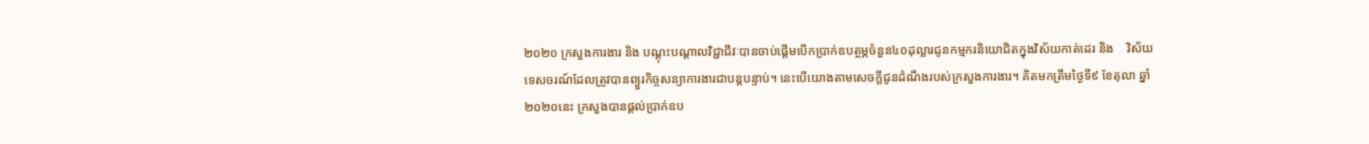២០២០ ក្រសួងការងារ និង បណ្តុះបណ្តាលវិជ្ជាជីវៈបានចាប់ផ្តើមបើកប្រាក់ឧបត្ថម្ភចំនួន៤០ដុល្លារជូនកម្មករនិយោជិតក្នុងវិស័យកាត់ដេរ និង    វិស័យទេសចរណ៍ដែលត្រូវបានព្យួរកិច្ចសន្យាការងារជាបន្តបន្ទាប់។ នេះបើយោងតាមសេចក្តីជូនដំណឹងរបស់ក្រសួងការងារ។ គិតមកត្រឹមថ្ងៃទី៩ ខែតុលា ឆ្នាំ២០២០នេះ ក្រសួងបានផ្តល់ប្រាក់ឧប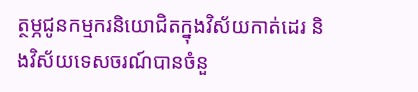ត្ថម្ភជូនកម្មករនិយោជិតក្នុងវិស័យកាត់ដេរ និងវិស័យទេសចរណ៍បានចំនួ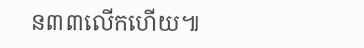ន៣៣លើកហើយ៕